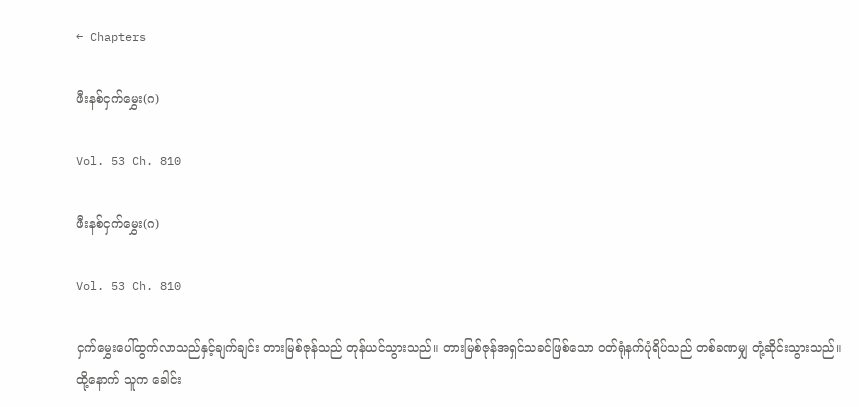← Chapters

ဖီးနစ်ငှက်မွှေး(ဂ)

Vol. 53 Ch. 810

ဖီးနစ်ငှက်မွှေး(ဂ)

Vol. 53 Ch. 810

ငှက်မွှေးပေါ်ထွက်လာသည်နှင့်ချက်ချင်း တားမြစ်ဇုန်သည် တုန်ယင်သွားသည်။ တားမြစ်ဇုန်အရှင်သခင်ဖြစ်သော ဝတ်ရုံနက်ပုံရိပ်သည် တစ်ခဏမျှ တုံ့ဆိုင်းသွားသည်။ ထို့နောက် သူက ခေါင်း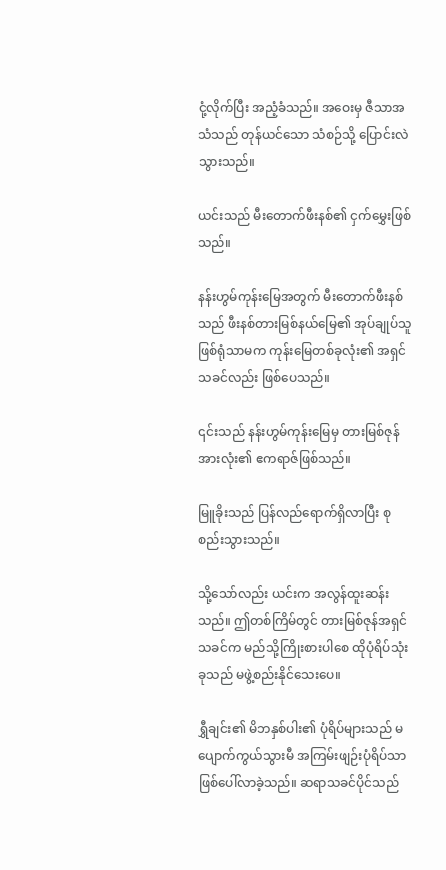ငုံ့လိုက်ပြီး အညံ့ခံသည်။ အဝေးမှ ဇီသာအသံသည် တုန်ယင်သော သံစဉ်သို့ ပြောင်းလဲသွားသည်။

ယင်းသည် မီးတောက်ဖီးနစ်၏ ငှက်မွှေးဖြစ်သည်။

နန်းဟွမ်ကုန်းမြေအတွက် မီးတောက်ဖီးနစ်သည် ဖီးနစ်တားမြစ်နယ်မြေ၏ အုပ်ချုပ်သူဖြစ်ရုံသာမက ကုန်းမြေတစ်ခုလုံး၏ အရှင်သခင်လည်း ဖြစ်ပေသည်။

၎င်းသည် နန်းဟွမ်ကုန်းမြေမှ တားမြစ်ဇုန်အားလုံး၏ ဧကရာဇ်ဖြစ်သည်။

မြူခိုးသည် ပြန်လည်ရောက်ရှိလာပြီး စုစည်းသွားသည်။

သို့သော်လည်း ယင်းက အလွန်ထူးဆန်းသည်။ ဤတစ်ကြိမ်တွင် တားမြစ်ဇုန်အရှင်သခင်က မည်သို့ကြိုးစားပါစေ ထိုပုံရိပ်သုံးခုသည် မဖွဲ့စည်းနိုင်သေးပေ။

ရွှီချင်း၏ မိဘနှစ်ပါး၏ ပုံရိပ်များသည် မပျောက်ကွယ်သွားမီ အကြမ်းဖျဉ်းပုံရိပ်သာ ဖြစ်ပေါ်လာခဲ့သည်။ ဆရာသခင်ပိုင်သည်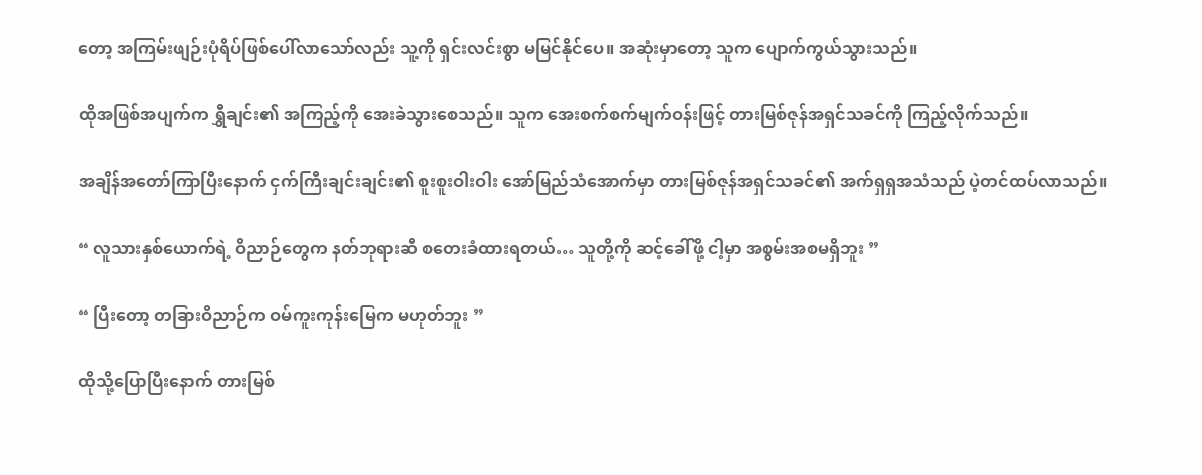တော့ အကြမ်းဖျဉ်းပုံရိပ်ဖြစ်ပေါ်လာသော်လည်း သူ့ကို ရှင်းလင်းစွာ မမြင်နိုင်ပေ။ အဆုံးမှာတော့ သူက ပျောက်ကွယ်သွားသည်။

ထိုအဖြစ်အပျက်က ရွှီချင်း၏ အကြည့်ကို အေးခဲသွားစေသည်။ သူက အေးစက်စက်မျက်ဝန်းဖြင့် တားမြစ်ဇုန်အရှင်သခင်ကို ကြည့်လိုက်သည်။

အချိန်အတော်ကြာပြီးနောက် ငှက်ကြီးချင်းချင်း၏ စူးစူးဝါးဝါး အော်မြည်သံအောက်မှာ တားမြစ်ဇုန်အရှင်သခင်၏ အက်ရှရှအသံသည် ပဲ့တင်ထပ်လာသည်။

“ လူသားနှစ်ယောက်ရဲ့ ဝိညာဉ်တွေက နတ်ဘုရားဆီ စတေးခံထားရတယ်… သူတို့ကို ဆင့်ခေါ်ဖို့ ငါ့မှာ အစွမ်းအစမရှိဘူး ”

“ ပြီးတော့ တခြားဝိညာဉ်က ဝမ်ကူးကုန်းမြေက မဟုတ်ဘူး ”

ထိုသို့ပြောပြီးနောက် တားမြစ်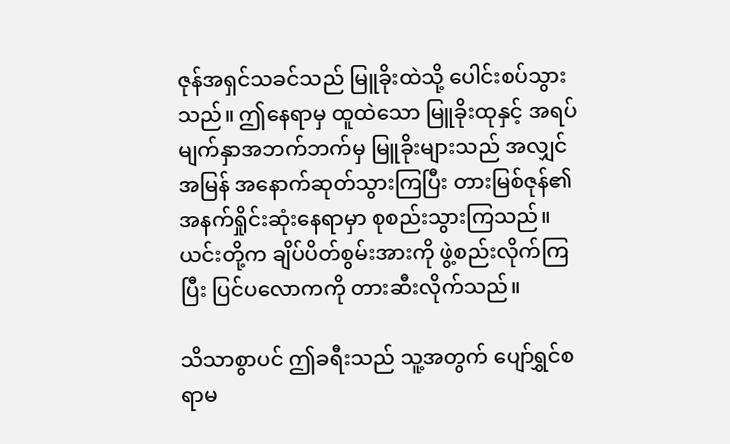ဇုန်အရှင်သခင်သည် မြူခိုးထဲသို့ ပေါင်းစပ်သွားသည်။ ဤနေရာမှ ထူထဲသော မြူခိုးထုနှင့် အရပ်မျက်နှာအဘက်ဘက်မှ မြူခိုးများသည် အလျှင်အမြန် အနောက်ဆုတ်သွားကြပြီး တားမြစ်ဇုန်၏ အနက်ရှိုင်းဆုံးနေရာမှာ စုစည်းသွားကြသည်။ ယင်းတို့က ချိပ်ပိတ်စွမ်းအားကို ဖွဲ့စည်းလိုက်ကြပြီး ပြင်ပလောကကို တားဆီးလိုက်သည်။

သိသာစွာပင် ဤခရီးသည် သူ့အတွက် ပျော်ရွှင်စရာမ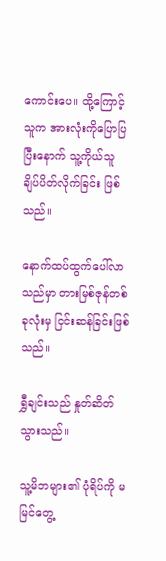ကောင်းပေ။ ထို့ကြောင့် သူက အားလုံးကိုပြောပြပြီးနောက် သူ့ကိုယ်သူ ချိပ်ပိတ်လိုက်ခြင်း ဖြစ်သည်။

နောက်ထပ်ထွက်ပေါ်လာသည်မှာ တားမြစ်ဇုန်တစ်ခုလုံးမှ ငြင်းဆန်ခြင်းဖြစ်သည်။

ရွှီချင်းသည် နှုတ်ဆိတ်သွားသည်။

သူ့မိဘများ၏ ပုံရိပ်ကို မမြင်တွေ့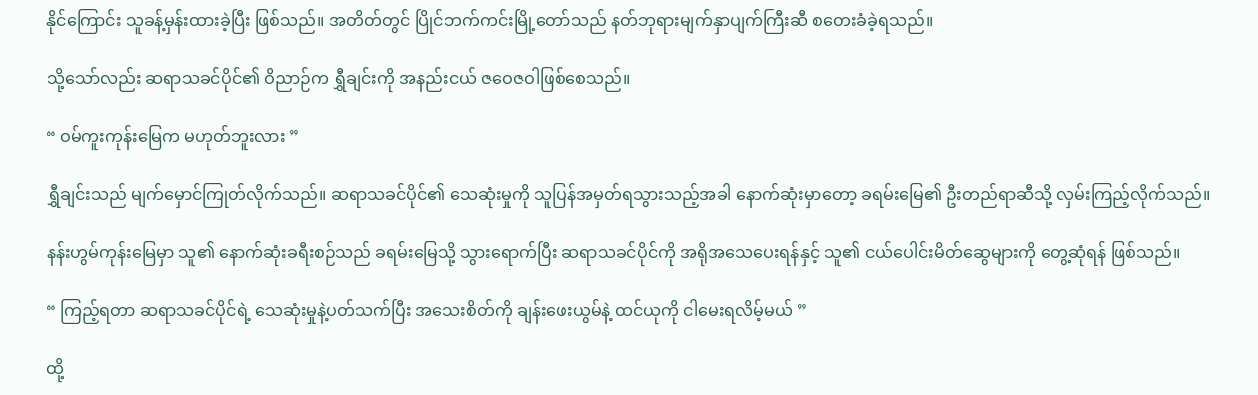နိုင်ကြောင်း သူခန့်မှန်းထားခဲ့ပြီး ဖြစ်သည်။ အတိတ်တွင် ပြိုင်ဘက်ကင်းမြို့တော်သည် နတ်ဘုရားမျက်နှာပျက်ကြီးဆီ စတေးခံခဲ့ရသည်။

သို့သော်လည်း ဆရာသခင်ပိုင်၏ ဝိညာဉ်က ရွှီချင်းကို အနည်းငယ် ဇဝေဇဝါဖြစ်စေသည်။

“ ဝမ်ကူးကုန်းမြေက မဟုတ်ဘူးလား ”

ရွှီချင်းသည် မျက်မှောင်ကြုတ်လိုက်သည်။ ဆရာသခင်ပိုင်၏ သေဆုံးမှုကို သူပြန်အမှတ်ရသွားသည့်အခါ နောက်ဆုံးမှာတော့ ခရမ်းမြေ၏ ဦးတည်ရာဆီသို့ လှမ်းကြည့်လိုက်သည်။

နန်းဟွမ်ကုန်းမြေမှာ သူ၏ နောက်ဆုံးခရီးစဉ်သည် ခရမ်းမြေသို့ သွားရောက်ပြီး ဆရာသခင်ပိုင်ကို အရိုအသေပေးရန်နှင့် သူ၏ ငယ်ပေါင်းမိတ်ဆွေများကို တွေ့ဆုံရန် ဖြစ်သည်။

“ ကြည့်ရတာ ဆရာသခင်ပိုင်ရဲ့ သေဆုံးမှုနဲ့ပတ်သက်ပြီး အသေးစိတ်ကို ချန်းဖေးယွမ်နဲ့ ထင်ယုကို ငါမေးရလိမ့်မယ် ”

ထို့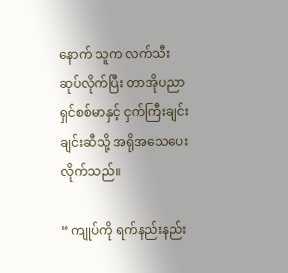နောက် သူက လက်သီးဆုပ်လိုက်ပြီး တာအိုပညာရှင်စစ်မာနှင့် ငှက်ကြီးချင်းချင်းဆီသို့ အရိုအသေပေးလိုက်သည်။

“ ကျုပ်ကို ရက်နည်းနည်း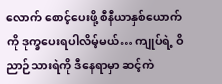လောက် စောင့်ပေးဖို့ စီနီယာနှစ်ယောက်ကို ဒုက္ခပေးရပါလိမ့်မယ်… ကျုပ်ရဲ့ ဝိညာဉ်သားရဲကို ဒီနေရာမှာ ဆင့်ကဲ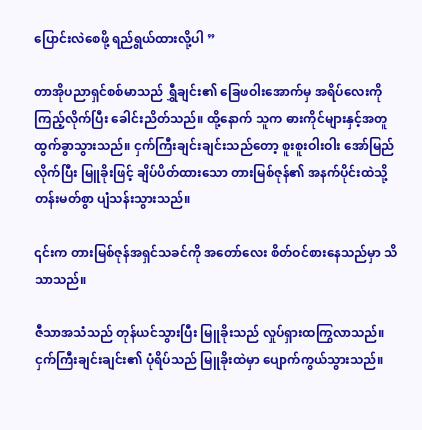ပြောင်းလဲစေဖို့ ရည်ရွယ်ထားလို့ပါ ”

တာအိုပညာရှင်စစ်မာသည် ရွှီချင်း၏ ခြေဖဝါးအောက်မှ အရိပ်လေးကို ကြည့်လိုက်ပြီး ခေါင်းညိတ်သည်။ ထို့နောက် သူက ဓားကိုင်များနှင့်အတူ ထွက်ခွာသွားသည်။ ငှက်ကြီးချင်းချင်းသည်တော့ စူးစူးဝါးဝါး အော်မြည်လိုက်ပြီး မြူခိုးဖြင့် ချိပ်ပိတ်ထားသော တားမြစ်ဇုန်၏ အနက်ပိုင်းထဲသို့ တန်းမတ်စွာ ပျံသန်းသွားသည်။

၎င်းက တားမြစ်ဇုန်အရှင်သခင်ကို အတော်လေး စိတ်ဝင်စားနေသည်မှာ သိသာသည်။

ဇီသာအသံသည် တုန်ယင်သွားပြီး မြူခိုးသည် လှုပ်ရှားထကြွလာသည်။ ငှက်ကြီးချင်းချင်း၏ ပုံရိပ်သည် မြူခိုးထဲမှာ ပျောက်ကွယ်သွားသည်။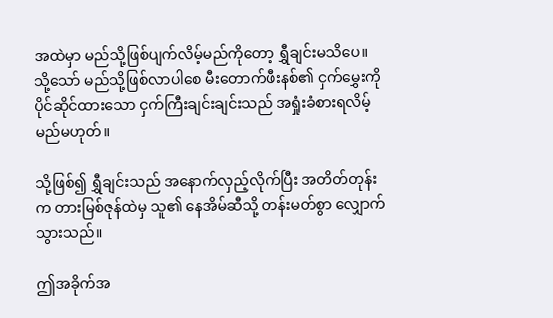အထဲမှာ မည်သို့ဖြစ်ပျက်လိမ့်မည်ကိုတော့ ရွှီချင်းမသိပေ။ သို့သော် မည်သို့ဖြစ်လာပါစေ မီးတောက်ဖီးနစ်၏ ငှက်မွှေးကို ပိုင်ဆိုင်ထားသော ငှက်ကြီးချင်းချင်းသည် အရှုံးခံစားရလိမ့်မည်မဟုတ်။

သို့ဖြစ်၍ ရွှီချင်းသည် အနောက်လှည့်လိုက်ပြီး အတိတ်တုန်းက တားမြစ်ဇုန်ထဲမှ သူ၏ နေအိမ်ဆီသို့ တန်းမတ်စွာ လျှောက်သွားသည်။

ဤအခိုက်အ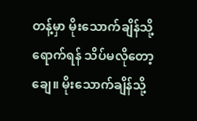တန့်မှာ မိုးသောက်ချိန်သို့ရောက်ရန် သိပ်မလိုတော့ချေ။ မိုးသောက်ချိန်သို့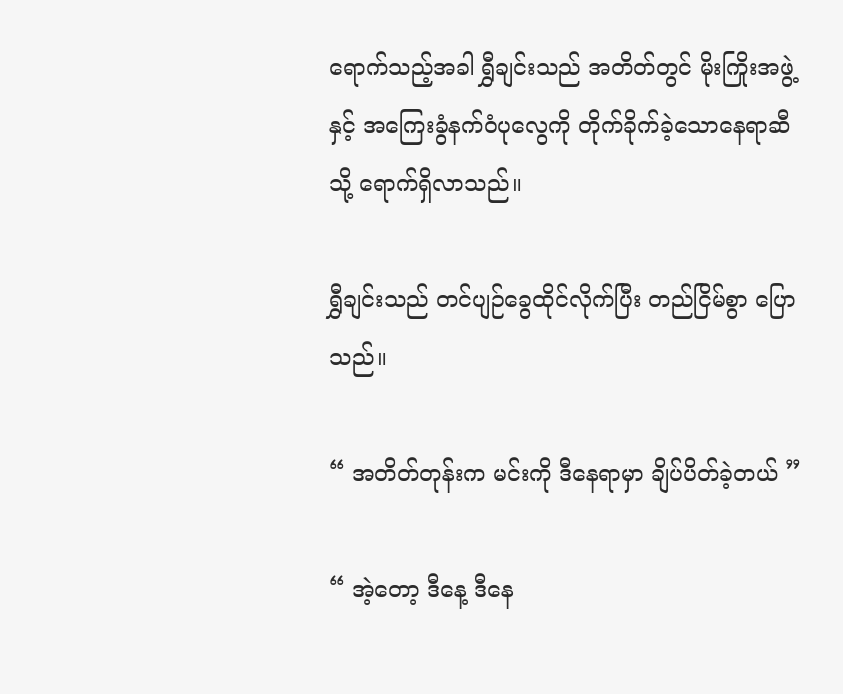ရောက်သည့်အခါ ရွှီချင်းသည် အတိတ်တွင် မိုးကြိုးအဖွဲ့နှင့် အကြေးခွံနက်ဝံပုလွေကို တိုက်ခိုက်ခဲ့သောနေရာဆီသို့ ရောက်ရှိလာသည်။

ရွှီချင်းသည် တင်ပျဉ်ခွေထိုင်လိုက်ပြီး တည်ငြိမ်စွာ ပြောသည်။

“ အတိတ်တုန်းက မင်းကို ဒီနေရာမှာ ချိပ်ပိတ်ခဲ့တယ် ”

“ အဲ့တော့ ဒီနေ့ ဒီနေ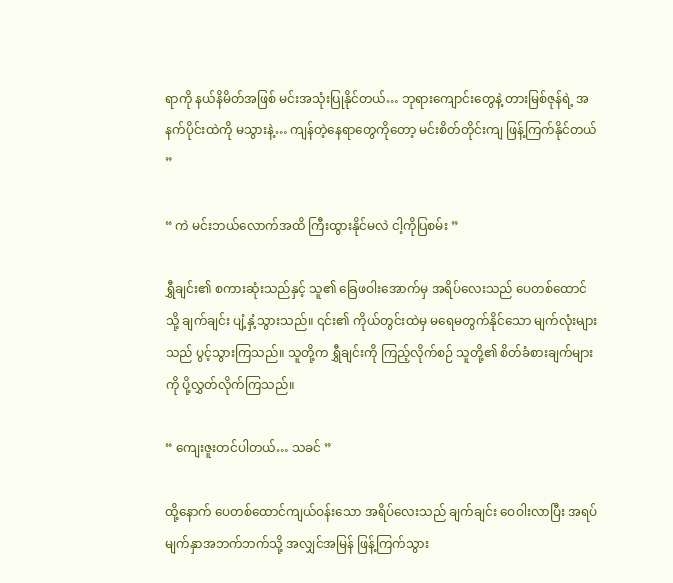ရာကို နယ်နိမိတ်အဖြစ် မင်းအသုံးပြုနိုင်တယ်… ဘုရားကျောင်းတွေနဲ့ တားမြစ်ဇုန်ရဲ့ အနက်ပိုင်းထဲကို မသွားနဲ့… ကျန်တဲ့နေရာတွေကိုတော့ မင်းစိတ်တိုင်းကျ ဖြန့်ကြက်နိုင်တယ် ”

“ ကဲ မင်းဘယ်လောက်အထိ ကြီးထွားနိုင်မလဲ ငါ့ကိုပြစမ်း ”

ရွှီချင်း၏ စကားဆုံးသည်နှင့် သူ၏ ခြေဖဝါးအောက်မှ အရိပ်လေးသည် ပေတစ်ထောင်သို့ ချက်ချင်း ပျံ့နှံ့သွားသည်။ ၎င်း၏ ကိုယ်တွင်းထဲမှ မရေမတွက်နိုင်သော မျက်လုံးများသည် ပွင့်သွားကြသည်။ သူတို့က ရွှီချင်းကို ကြည့်လိုက်စဉ် သူတို့၏ စိတ်ခံစားချက်များကို ပို့လွှတ်လိုက်ကြသည်။

“ ကျေးဇူးတင်ပါတယ်… သခင် ”

ထို့နောက် ပေတစ်ထောင်ကျယ်ဝန်းသော အရိပ်လေးသည် ချက်ချင်း ဝေဝါးလာပြီး အရပ်မျက်နှာအဘက်ဘက်သို့ အလျှင်အမြန် ဖြန့်ကြက်သွား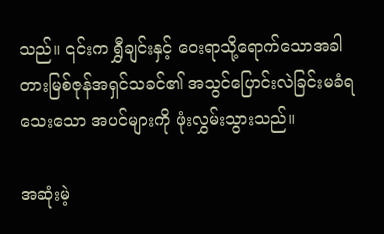သည်။ ၎င်းက ရွှီချင်းနှင့် ဝေးရာသို့ရောက်သောအခါ တားမြစ်ဇုန်အရှင်သခင်၏ အသွင်ပြောင်းလဲခြင်းမခံရသေးသော အပင်များကို ဖုံးလွှမ်းသွားသည်။

အဆုံးမဲ့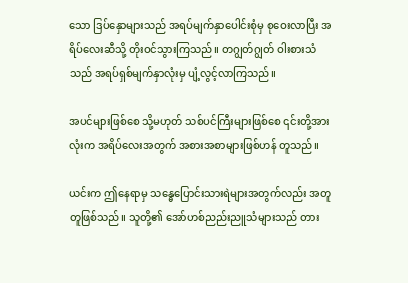သော ဒြပ်နှောများသည် အရပ်မျက်နှာပေါင်းစုံမှ စုဝေးလာပြီး အရိပ်လေးဆီသို့ တိုးဝင်သွားကြသည်။ တဂျွတ်ဂျွတ် ဝါးစားသံသည် အရပ်ရှစ်မျက်နှာလုံးမှ ပျံ့လွင့်လာကြသည်။

အပင်များဖြစ်စေ သို့မဟုတ် သစ်ပင်ကြီးများဖြစ်စေ ၎င်းတို့အားလုံးက အရိပ်လေးအတွက် အစားအစာများဖြစ်ဟန် တူသည်။

ယင်းက ဤနေရာမှ သန္ဓေပြောင်းသားရဲများအတွက်လည်း အတူတူဖြစ်သည်။ သူတို့၏ အော်ဟစ်ညည်းညူသံများသည် တား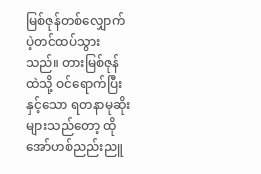မြစ်ဇုန်တစ်လျှောက် ပဲ့တင်ထပ်သွားသည်။ တားမြစ်ဇုန်ထဲသို့ ဝင်ရောက်ပြီးနှင့်သော ရတနာမုဆိုးများသည်တော့ ထိုအော်ဟစ်ညည်းညူ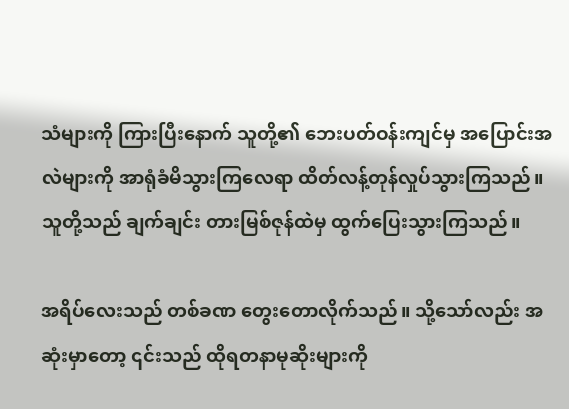သံများကို ကြားပြီးနောက် သူတို့၏ ဘေးပတ်ဝန်းကျင်မှ အပြောင်းအလဲများကို အာရုံခံမိသွားကြလေရာ ထိတ်လန့်တုန်လှုပ်သွားကြသည်။ သူတို့သည် ချက်ချင်း တားမြစ်ဇုန်ထဲမှ ထွက်ပြေးသွားကြသည်။

အရိပ်လေးသည် တစ်ခဏ တွေးတောလိုက်သည်။ သို့သော်လည်း အဆုံးမှာတော့ ၎င်းသည် ထိုရတနာမုဆိုးများကို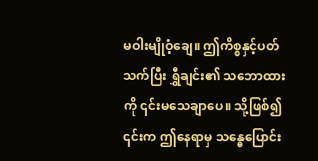မဝါးမျိုဝံ့ချေ။ ဤကိစ္စနှင့်ပတ်သက်ပြီး ရွှီချင်း၏ သဘောထားကို ၎င်းမသေချာပေ။ သို့ဖြစ်၍ ၎င်းက ဤနေရာမှ သန္ဓေပြောင်း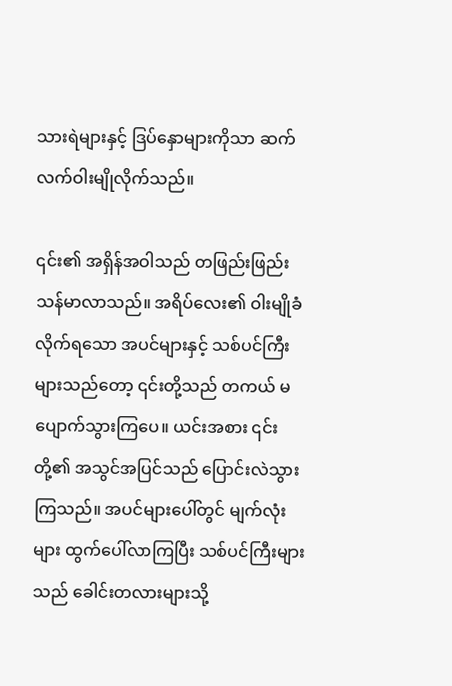သားရဲများနှင့် ဒြပ်နှောများကိုသာ ဆက်လက်ဝါးမျိုလိုက်သည်။

၎င်း၏ အရှိန်အဝါသည် တဖြည်းဖြည်း သန်မာလာသည်။ အရိပ်လေး၏ ဝါးမျိုခံလိုက်ရသော အပင်များနှင့် သစ်ပင်ကြီးများသည်တော့ ၎င်းတို့သည် တကယ် မပျောက်သွားကြပေ။ ယင်းအစား ၎င်းတို့၏ အသွင်အပြင်သည် ပြောင်းလဲသွားကြသည်။ အပင်များပေါ်တွင် မျက်လုံးများ ထွက်ပေါ်လာကြပြီး သစ်ပင်ကြီးများသည် ခေါင်းတလားများသို့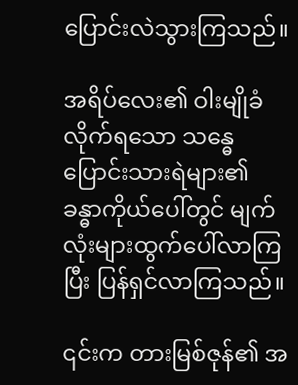ပြောင်းလဲသွားကြသည်။

အရိပ်လေး၏ ဝါးမျိုခံလိုက်ရသော သန္ဓေပြောင်းသားရဲများ၏ ခန္ဓာကိုယ်ပေါ်တွင် မျက်လုံးများထွက်ပေါ်လာကြပြီး ပြန်ရှင်လာကြသည်။

၎င်းက တားမြစ်ဇုန်၏ အ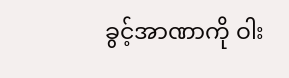ခွင့်အာဏာကို ဝါး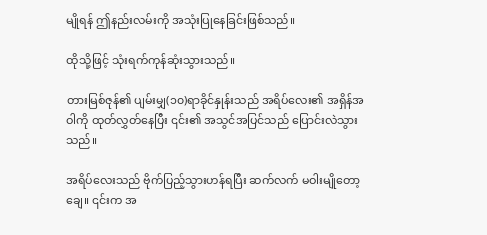မျိုရန် ဤနည်းလမ်းကို အသုံးပြုနေခြင်းဖြစ်သည်။

ထိုသို့ဖြင့် သုံးရက်ကုန်ဆုံးသွားသည်။

တားမြစ်ဇုန်၏ ပျမ်းမျှ(၁၀)ရာခိုင်နှုန်းသည် အရိပ်လေး၏ အရှိန်အဝါကို ထုတ်လွှတ်နေပြီး ၎င်း၏ အသွင်အပြင်သည် ပြောင်းလဲသွားသည်။

အရိပ်လေးသည် ဗိုက်ပြည့်သွားဟန်ရပြီး ဆက်လက် မဝါးမျိုတော့ချေ။ ၎င်းက အ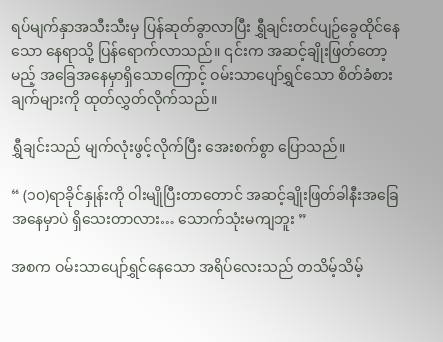ရပ်မျက်နှာအသီးသီးမှ ပြန်ဆုတ်ခွာလာပြီး ရွှီချင်းတင်ပျဉ်ခွေထိုင်နေသော နေရာသို့ ပြန်ရောက်လာသည်။ ၎င်းက အဆင့်ချိုးဖြတ်တော့မည့် အခြေအနေမှာရှိသောကြောင့် ဝမ်းသာပျော်ရွှင်သော စိတ်ခံစားချက်များကို ထုတ်လွှတ်လိုက်သည်။

ရွှီချင်းသည် မျက်လုံးဖွင့်လိုက်ပြီး အေးစက်စွာ ပြောသည်။

“ (၁၀)ရာခိုင်နှုန်းကို ဝါးမျိုပြီးတာတောင် အဆင့်ချိုးဖြတ်ခါနီးအခြေအနေမှာပဲ ရှိသေးတာလား… သောက်သုံးမကျဘူး ”

အစက ဝမ်းသာပျော်ရွှင်နေသော အရိပ်လေးသည် တသိမ့်သိမ့်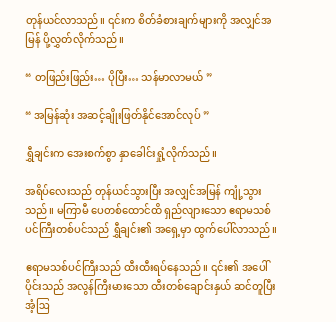တုန်ယင်လာသည်။ ၎င်းက စိတ်ခံစားချက်များကို အလျှင်အမြန် ပို့လွှတ်လိုက်သည်။

“ တဖြည်းဖြည်း… ပိုပြီး… သန်မာလာမယ် ”

“ အမြန်ဆုံး အဆင့်ချိုးဖြတ်နိုင်အောင်လုပ် ”

ရွှီချင်းက အေးစက်စွာ နှာခေါင်းရှုံ့လိုက်သည်။

အရိပ်လေးသည် တုန်ယင်သွားပြီး အလျှင်အမြန် ကျုံ့သွားသည်။ မကြာမီ ပေတစ်ထောင်ထိ ရှည်လျားသော ဧရာမသစ်ပင်ကြီးတစ်ပင်သည် ရွှီချင်း၏ အရှေ့မှာ ထွက်ပေါ်လာသည်။

ဧရာမသစ်ပင်ကြီးသည် ထီးထီးရပ်နေသည်။ ၎င်း၏ အပေါ်ပိုင်းသည် အလွန်ကြီးမားသော ထီးတစ်ချောင်းနှယ် ဆင်တူပြီး အံ့ဩ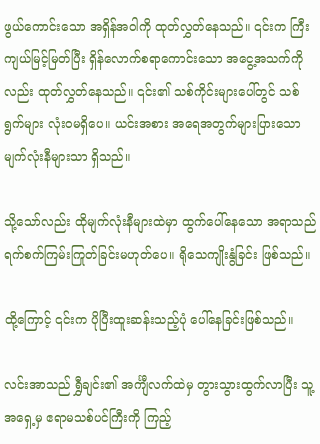ဖွယ်ကောင်းသော အရှိန်အဝါကို ထုတ်လွှတ်နေသည်။ ၎င်းက ကြီးကျယ်မြင့်မြတ်ပြီး ရှိန်လောက်စရာကောင်းသော အငွေ့အသက်ကိုလည်း ထုတ်လွှတ်နေသည်။ ၎င်း၏ သစ်ကိုင်းများပေါ်တွင် သစ်ရွက်များ လုံးဝမရှိပေ။ ယင်းအစား အရေအတွက်များပြားသော မျက်လုံးနီများသာ ရှိသည်။

သို့သော်လည်း ထိုမျက်လုံးနီများထဲမှာ ထွက်ပေါ်နေသော အရာသည် ရက်စက်ကြမ်းကြုတ်ခြင်းမဟုတ်ပေ။ ရိုသေကျိုးနွံခြင်း ဖြစ်သည်။

ထို့ကြောင့် ၎င်းက ပိုပြီးထူးဆန်းသည့်ပုံ ပေါ်နေခြင်းဖြစ်သည်။

လင်းအာသည် ရွှီချင်း၏ အင်္ကျီလက်ထဲမှ တွားသွားထွက်လာပြီး သူ့အရှေ့မှ ဧရာမသစ်ပင်ကြီးကို ကြည့်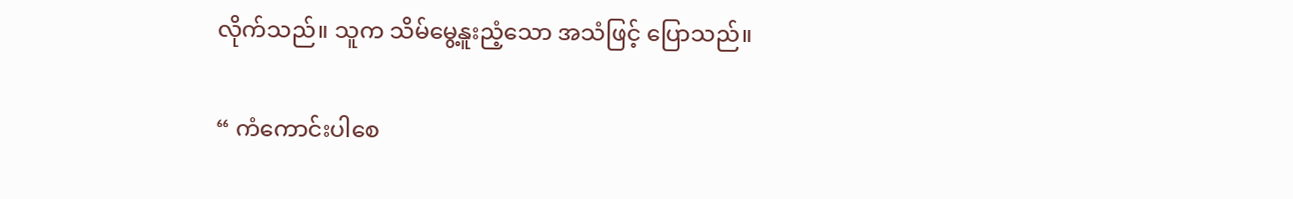လိုက်သည်။ သူက သိမ်မွေ့နူးညံ့သော အသံဖြင့် ပြောသည်။

“ ကံကောင်းပါစေ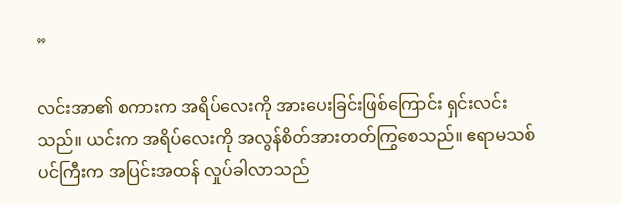”

လင်းအာ၏ စကားက အရိပ်လေးကို အားပေးခြင်းဖြစ်ကြောင်း ရှင်းလင်းသည်။ ယင်းက အရိပ်လေးကို အလွန်စိတ်အားတတ်ကြွစေသည်။ ဧရာမသစ်ပင်ကြီးက အပြင်းအထန် လှုပ်ခါလာသည်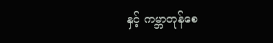နှင့် ကမ္ဘာတုန်စေ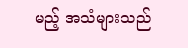မည့် အသံများသည်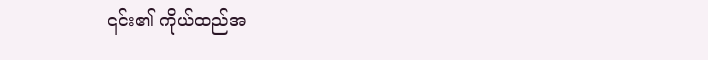၎င်း၏ ကိုယ်ထည်အ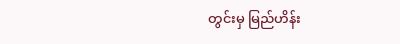တွင်းမှ မြည်ဟိန်း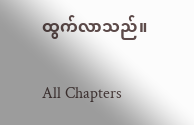ထွက်လာသည်။

All Chapters